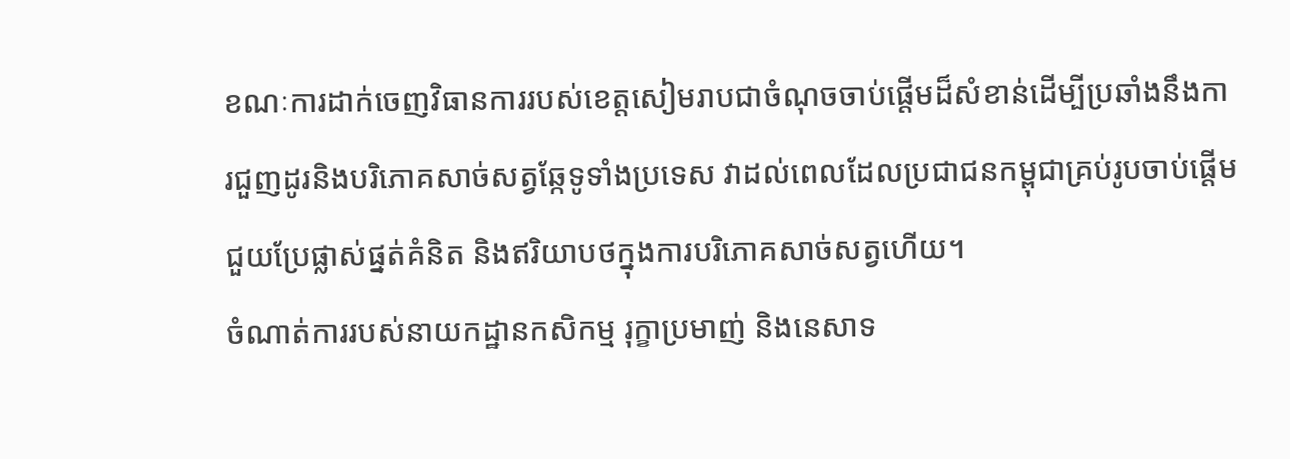ខណៈការដាក់ចេញវិធានការរបស់ខេត្តសៀមរាបជាចំណុចចាប់ផ្តើមដ៏សំខាន់ដើម្បីប្រឆាំងនឹងការជួញដូរនិងបរិភោគសាច់សត្វឆ្កែទូទាំងប្រទេស វាដល់ពេលដែលប្រជាជនកម្ពុជាគ្រប់រូបចាប់ផ្តើមជួយប្រែផ្លាស់ផ្នត់គំនិត និងឥរិយាបថក្នុងការបរិភោគសាច់សត្វហើយ។
ចំណាត់ការរបស់នាយកដ្ឋានកសិកម្ម រុក្ខាប្រមាញ់ និងនេសាទ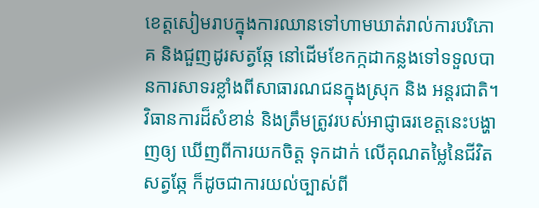ខេត្តសៀមរាបក្នុងការឈានទៅហាមឃាត់រាល់ការបរិភោគ និងជួញដូរសត្វឆ្កែ នៅដើមខែកក្កដាកន្លងទៅទទួលបានការសាទរខ្លាំងពីសាធារណជនក្នុងស្រុក និង អន្តរជាតិ។ វិធានការដ៏សំខាន់ និងត្រឹមត្រូវរបស់អាជ្ញាធរខេត្តនេះបង្ហាញឲ្យ ឃើញពីការយកចិត្ត ទុកដាក់ លើគុណតម្លៃនៃជីវិតសត្វឆ្កែ ក៏ដូចជាការយល់ច្បាស់ពី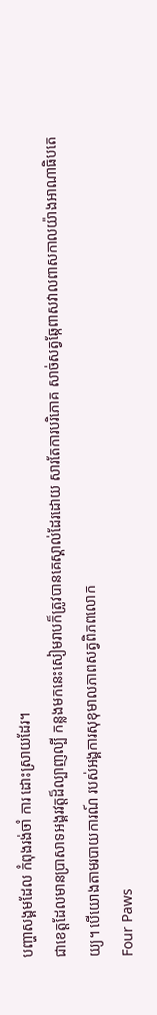បញ្ហាសង្គមដែល កំពុងរង់ចាំ ការ ដោះស្រាយដែរ។
ជាខេត្តដែលមានប្រាសាទអង្គរវត្តដ៏ល្បាញល្បី កន្លងមកនេះសៀមរាបក៏ត្រូវបានគេស្គាល់ដែរដោយ សារតែការបរិភោគ សាច់សត្វឆ្កែពាសវាលពាសកាលយ៉ាងអាណាធិបតេយ្យ។ បើយោងតាមរបាយការណ៍ របស់អង្គការសុខុមាលភាពសត្វពិភពលោក
Four Paws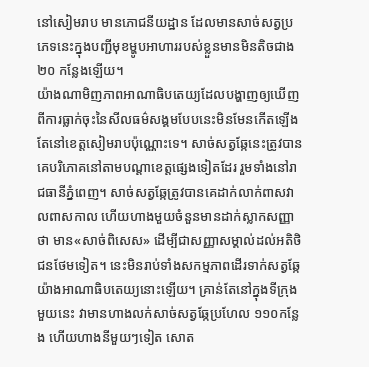នៅសៀមរាប មានភោជនីយដ្ឋាន ដែលមានសាច់សត្វប្រភេទនេះក្នុងបញ្ជីមុខម្ហូបអាហាររបស់ខ្លួនមានមិនតិចជាង ២០ កន្លែងឡើយ។
យ៉ាងណាមិញភាពអាណាធិបតេយ្យដែលបង្ហាញឲ្យឃើញពីការធ្លាក់ចុះនៃសីលធម៌សង្គមបែបនេះមិនមែនកើតឡើងតែនៅខេត្តសៀមរាបប៉ុណ្ណោះទេ។ សាច់សត្វឆ្កែនេះត្រូវបានគេបរិភោគនៅតាមបណ្តាខេត្តផ្សេងទៀតដែរ រួមទាំងនៅរាជធានីភ្នំពេញ។ សាច់សត្វឆ្កែត្រូវបានគេដាក់លាក់ពាសវាលពាសកាល ហើយហាងមួយចំនួនមានដាក់ស្លាកសញ្ញាថា មាន«សាច់ពិសេស» ដើម្បីជាសញ្ញាសម្គាល់ដល់អតិថិជនថែមទៀត។ នេះមិនរាប់ទាំងសកម្មភាពដើរទាក់សត្វឆ្កែយ៉ាងអាណាធិបតេយ្យនោះឡើយ។ គ្រាន់តែនៅក្នុងទីក្រុងមួយនេះ វាមានហាងលក់សាច់សត្វឆ្កែប្រហែល ១១០កន្លែង ហើយហាងនីមួយៗទៀត សោត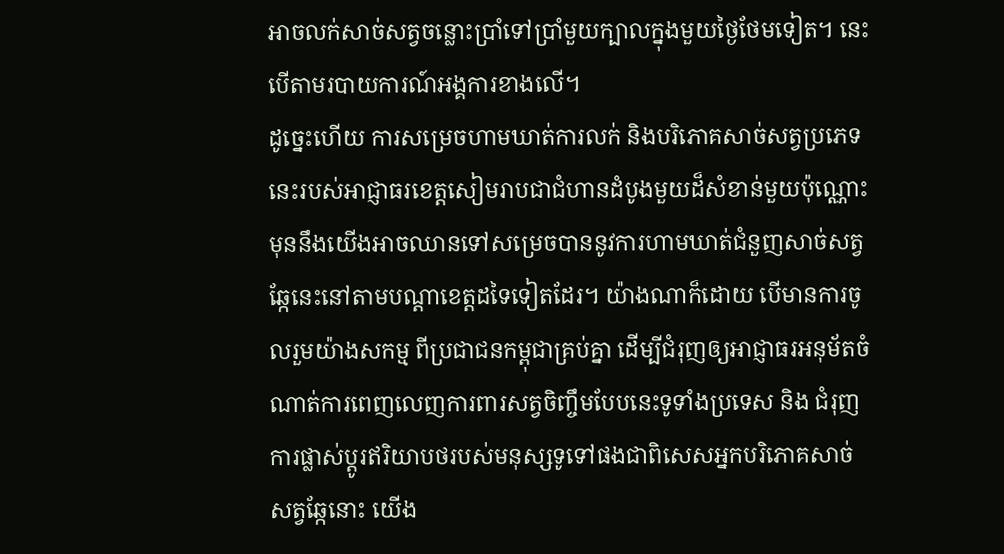អាចលក់សាច់សត្វចន្លោះប្រាំទៅប្រាំមួយក្បាលក្នុងមួយថ្ងៃថែមទៀត។ នេះបើតាមរបាយការណ៍អង្គការខាងលើ។
ដូច្នេះហើយ ការសម្រេចហាមឃាត់ការលក់ និងបរិភោគសាច់សត្វប្រភេទនេះរបស់អាជ្ញាធរខេត្តសៀមរាបជាជំហានដំបូងមួយដ៏សំខាន់មួយប៉ុណ្ណោះ មុននឹងយើងអាចឈានទៅសម្រេចបាននូវការហាមឃាត់ជំនួញសាច់សត្វឆ្កែនេះនៅតាមបណ្តាខេត្តដទៃទៀតដែរ។ យ៉ាងណាក៏ដោយ បើមានការចូលរួមយ៉ាងសកម្ម ពីប្រជាជនកម្ពុជាគ្រប់គ្នា ដើម្បីជំរុញឲ្យអាជ្ញាធរអនុម័តចំណាត់ការពេញលេញការពារសត្វចិញ្ចឹមបែបនេះទូទាំងប្រទេស និង ជំរុញការផ្លាស់ប្តូរឥរិយាបថរបស់មនុស្សទូទៅផងជាពិសេសអ្នកបរិភោគសាច់សត្វឆ្កែនោះ យើង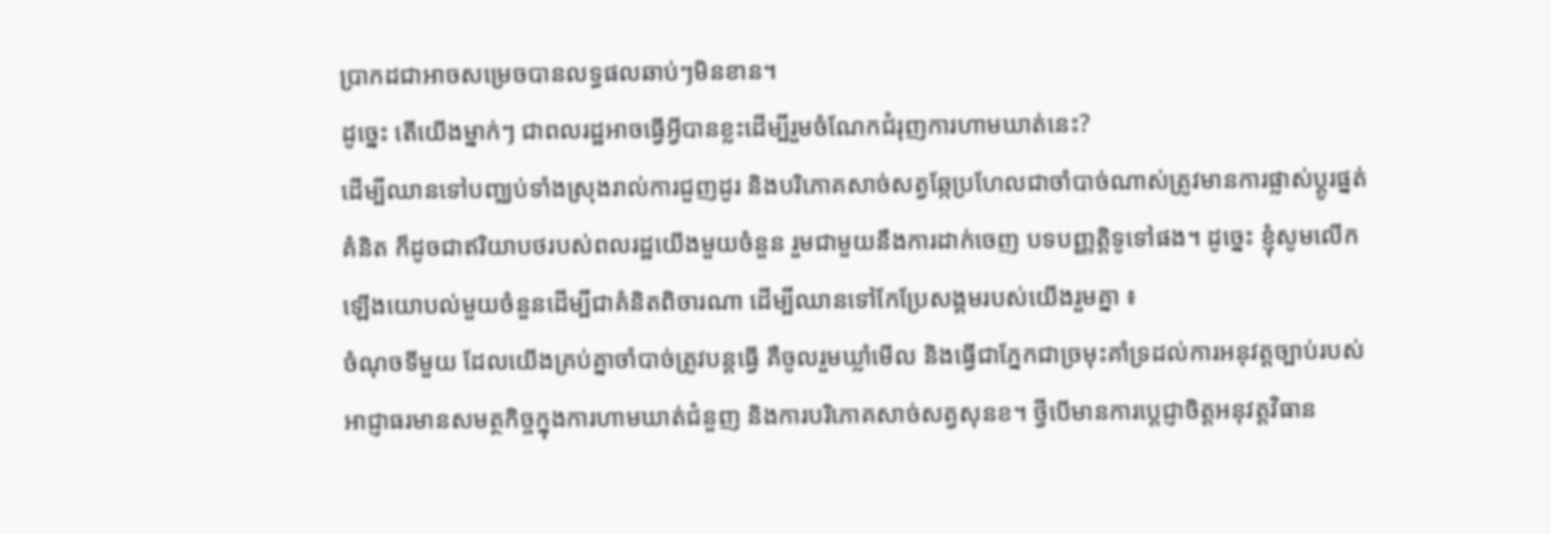ប្រាកដជាអាចសម្រេចបានលទ្ធផលឆាប់ៗមិនខាន។
ដូច្នេះ តើយើងម្នាក់ៗ ជាពលរដ្ឋអាចធ្វើអ្វីបានខ្លះដើម្បីរួមចំណែកជំរុញការហាមឃាត់នេះ?
ដើម្បីឈានទៅបញ្ឈប់ទាំងស្រុងរាល់ការជួញដូរ និងបរិភោគសាច់សត្វឆ្កែប្រហែលជាចាំបាច់ណាស់ត្រូវមានការផ្លាស់ប្តូរផ្នត់គំនិត ក៏ដូចជាឥរិយាបថរបស់ពលរដ្ឋយើងមួយចំនួន រួមជាមួយនឹងការដាក់ចេញ បទបញ្ញត្តិទូទៅផង។ ដូច្នេះ ខ្ញុំសូមលើកឡើងយោបល់មួយចំនួនដើម្បីជាគំនិតពិចារណា ដើម្បីឈានទៅកែប្រែសង្គមរបស់យើងរួមគ្នា ៖
ចំណុចទីមួយ ដែលយើងគ្រប់គ្នាចាំបាច់ត្រូវបន្តធ្វើ គឺចូលរួមឃ្លាំមើល និងធ្វើជាភ្នែកជាច្រមុះគាំទ្រដល់ការអនុវត្តច្បាប់របស់អាជ្ញាធរមានសមត្ថកិច្ចក្នុងការហាមឃាត់ជំនួញ និងការបរិភោគសាច់សត្វសុនខ។ ថ្វីបើមានការប្តេជ្ញាចិត្តអនុវត្តវិធាន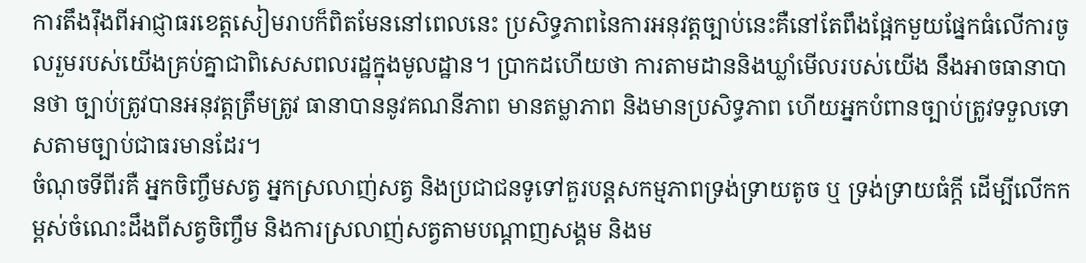ការតឹងរ៉ឹងពីអាជ្ញាធរខេត្តសៀមរាបក៏ពិតមែននៅពេលនេះ ប្រសិទ្ធភាពនៃការអនុវត្តច្បាប់នេះគឺនៅតែពឹងផ្អែកមួយផ្នែកធំលើការចូលរួមរបស់យើងគ្រប់គ្នាជាពិសេសពលរដ្ឋក្នុងមូលដ្ឋាន។ ប្រាកដហើយថា ការតាមដាននិងឃ្លាំមើលរបស់យើង នឹងអាចធានាបានថា ច្បាប់ត្រូវបានអនុវត្តត្រឹមត្រូវ ធានាបាននូវគណនីភាព មានតម្លាភាព និងមានប្រសិទ្ធភាព ហើយអ្នកបំពានច្បាប់ត្រូវទទួលទោសតាមច្បាប់ជាធរមានដែរ។
ចំណុចទីពីរគឺ អ្នកចិញ្ចឹមសត្វ អ្នកស្រលាញ់សត្វ និងប្រជាជនទូទៅគួរបន្តសកម្មភាពទ្រង់ទ្រាយតូច ឬ ទ្រង់ទ្រាយធំក្តី ដើម្បីលើកកម្ពស់ចំណេះដឹងពីសត្វចិញ្ចឹម និងការស្រលាញ់សត្វតាមបណ្តាញសង្គម និងម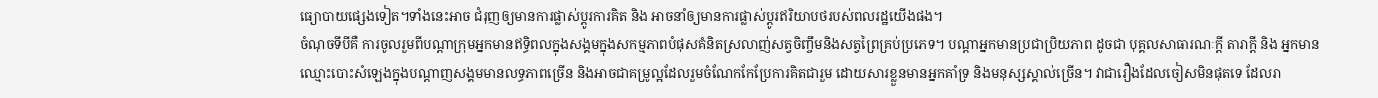ធ្យោបាយផ្សេងទៀត។ទាំងនេះអាច ជំរុញឲ្យមានការផ្លាស់ប្តូរការគិត និង អាចនាំឲ្យមានការផ្លាស់ប្តូរឥរិយាបថរបស់ពលរដ្ឋយើងផង។
ចំណុចទីបីគឺ ការចូលរួមពីបណ្តាក្រុមអ្នកមានឥទ្ធិពលក្នុងសង្គមក្នុងសកម្មភាពបំផុសគំនិតស្រលាញ់សត្វចិញ្ចឹមនិងសត្វព្រៃគ្រប់ប្រភេទ។ បណ្តាអ្នកមានប្រជាប្រិយភាព ដូចជា បុគ្គលសាធារណៈក្តី តារាក្តី និង អ្នកមានឈ្មោះបោះសំឡេងក្នុងបណ្តាញសង្គមមានលទ្ធភាពច្រើន និងអាចជាគម្រូល្អដែលរួមចំណែកកែប្រែការគិតជារួម ដោយសារខ្លួនមានអ្នកគាំទ្រ និងមនុស្សស្គាល់ច្រើន។ វាជារឿងដែលចៀសមិនផុតទេ ដែលរា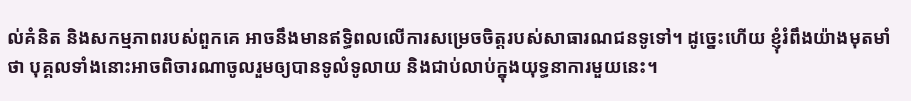ល់គំនិត និងសកម្មភាពរបស់ពួកគេ អាចនឹងមានឥទ្ធិពលលើការសម្រេចចិត្តរបស់សាធារណជនទូទៅ។ ដូច្នេះហើយ ខ្ញុំរំពឹងយ៉ាងមុតមាំថា បុគ្គលទាំងនោះអាចពិចារណាចូលរួមឲ្យបានទូលំទូលាយ និងជាប់លាប់ក្នុងយុទ្ធនាការមួយនេះ។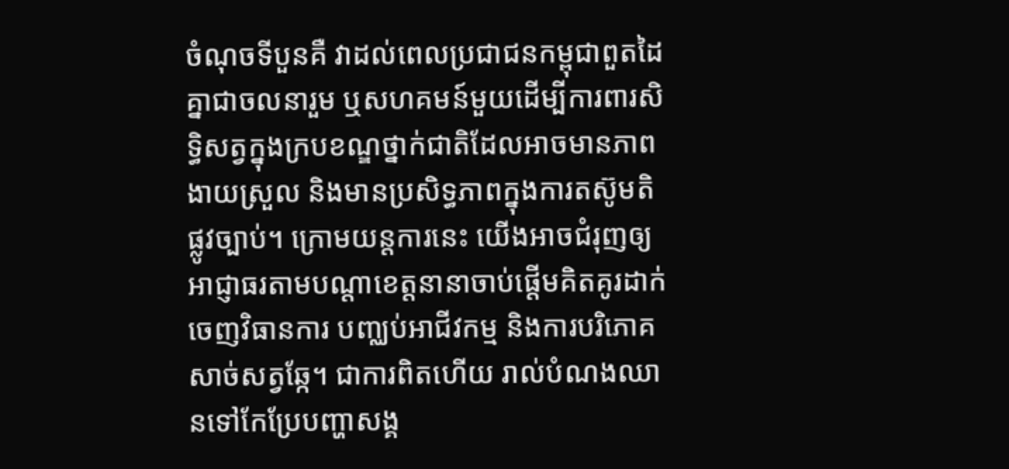ចំណុចទីបួនគឺ វាដល់ពេលប្រជាជនកម្ពុជាពួតដៃគ្នាជាចលនារួម ឬសហគមន៍មួយដើម្បីការពារសិទ្ធិសត្វក្នុងក្របខណ្ឌថ្នាក់ជាតិដែលអាចមានភាពងាយស្រួល និងមានប្រសិទ្ធភាពក្នុងការតស៊ូមតិផ្លូវច្បាប់។ ក្រោមយន្តការនេះ យើងអាចជំរុញឲ្យអាជ្ញាធរតាមបណ្តាខេត្តនានាចាប់ផ្តើមគិតគូរដាក់ចេញវិធានការ បញ្ឈប់អាជីវកម្ម និងការបរិភោគសាច់សត្វឆ្កែ។ ជាការពិតហើយ រាល់បំណងឈានទៅកែប្រែបញ្ហាសង្គ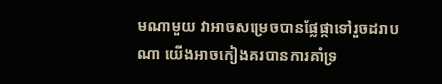មណាមួយ វាអាចសម្រេចបានផ្លែផ្កាទៅរួចដរាបណា យើងអាចកៀងគរបានការគាំទ្រ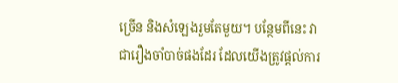ច្រើន និងសំឡេងរួមតែមួយ។ បន្ថែមពីនេះ វាជារឿងចាំបាច់ផងដែរ ដែលយើងត្រូវផ្តល់ការ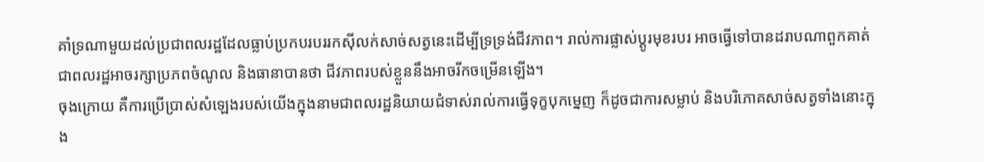គាំទ្រណាមួយដល់ប្រជាពលរដ្ឋដែលធ្លាប់ប្រកបរបររកស៊ីលក់សាច់សត្វនេះដើម្បីទ្រទ្រង់ជីវភាព។ រាល់ការផ្លាស់ប្តូរមុខរបរ អាចធ្វើទៅបានដរាបណាពួកគាត់ជាពលរដ្ឋអាចរក្សាប្រភពចំណូល និងធានាបានថា ជីវភាពរបស់ខ្លួននឹងអាចរីកចម្រើនឡើង។
ចុងក្រោយ គឺការប្រើប្រាស់សំឡេងរបស់យើងក្នុងនាមជាពលរដ្ឋនិយាយជំទាស់រាល់ការធ្វើទុក្ខបុកម្នេញ ក៏ដូចជាការសម្លាប់ និងបរិភោគសាច់សត្វទាំងនោះក្នុង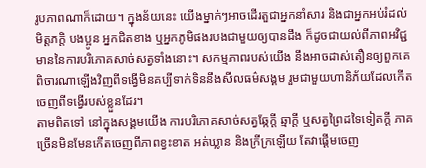រូបភាពណាក៏ដោយ។ ក្នុងន័យនេះ យើងម្នាក់ៗអាចដើរតួជាអ្នកនាំសារ និងជាអ្នកអប់រំដល់មិត្តភក្តិ បងប្អូន អ្នកជិតខាង ឬអ្នកភូមិផងរបងជាមួយឲ្យបានដឹង ក៏ដូចជាយល់ពីភាពអវិជ្ជមាននៃការបរិភោគសាច់សត្វទាំងនោះ។ សកម្មភាពរបស់យើង នឹងអាចដាស់តឿនឲ្យពួកគេពិចារណាឡើងវិញពីទង្វើមិនគប្បីទាក់ទិននឹងសីលធម៌សង្គម រួមជាមួយហានិភ័យដែលកើតចេញពីទង្វើរបស់ខ្លួនដែរ។
តាមពិតទៅ នៅក្នុងសង្គមយើង ការបរិភោគសាច់សត្វឆ្កែក្តី ឆ្មាក្តី ឬសត្វព្រៃដទៃទៀតក្តី ភាគច្រើនមិនមែនកើតចេញពីភាពខ្វះខាត អត់ឃ្លាន និងក្រីក្រឡើយ តែវាផ្តើមចេញ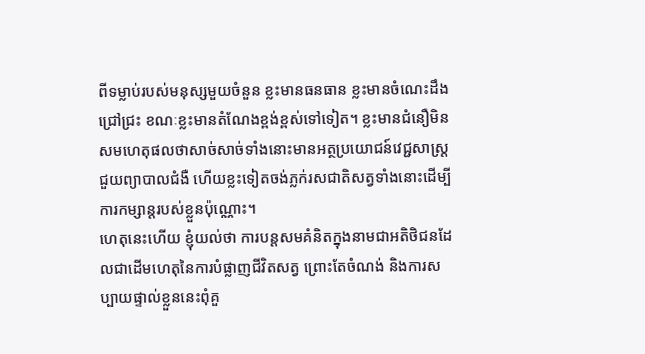ពីទម្លាប់របស់មនុស្សមួយចំនួន ខ្លះមានធនធាន ខ្លះមានចំណេះដឹងជ្រៅជ្រះ ខណៈខ្លះមានតំណែងខ្ពង់ខ្ពស់ទៅទៀត។ ខ្លះមានជំនឿមិនសមហេតុផលថាសាច់សាច់ទាំងនោះមានអត្ថប្រយោជន៍វេជ្ជសាស្ត្រ ជួយព្យាបាលជំងឺ ហើយខ្លះទៀតចង់ភ្លក់រសជាតិសត្វទាំងនោះដើម្បីការកម្សាន្តរបស់ខ្លួនប៉ុណ្ណោះ។
ហេតុនេះហើយ ខ្ញុំយល់ថា ការបន្តសមគំនិតក្នុងនាមជាអតិថិជនដែលជាដើមហេតុនៃការបំផ្លាញជីវិតសត្វ ព្រោះតែចំណង់ និងការសប្បាយផ្ទាល់ខ្លួននេះពុំគួ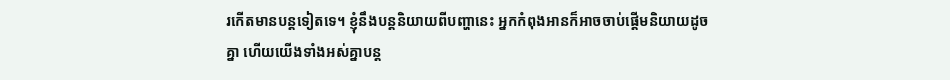រកើតមានបន្តទៀតទេ។ ខ្ញុំនឹងបន្តនិយាយពីបញ្ហានេះ អ្នកកំពុងអានក៏អាចចាប់ផ្តើមនិយាយដូចគ្នា ហើយយើងទាំងអស់គ្នាបន្ត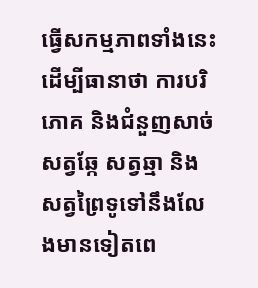ធ្វើសកម្មភាពទាំងនេះដើម្បីធានាថា ការបរិភោគ និងជំនួញសាច់សត្វឆ្កែ សត្វឆ្មា និងសត្វព្រៃទូទៅនឹងលែងមានទៀតពេ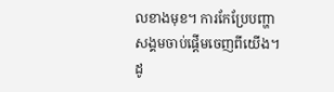លខាងមុខ។ ការកែប្រែបញ្ហាសង្គមចាប់ផ្តើមចេញពីយើង។ ដូ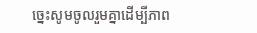ច្នេះសូមចូលរួមគ្នាដើម្បីភាព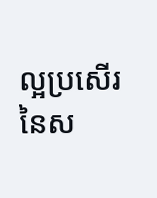ល្អប្រសើរនៃស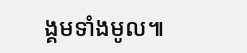ង្គមទាំងមូល៕